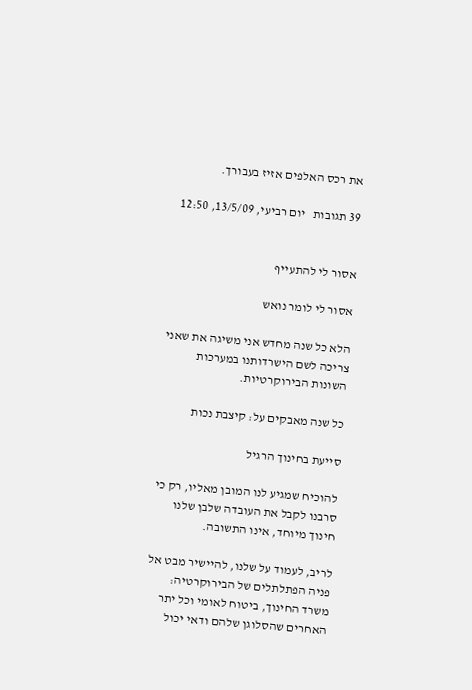את רכס האלפים אזיז בעבורך.

39 תגובות   יום רביעי, 13/5/09, 12:50


אסור לי להתעייף

אסור לי לומר נואש

הלא כל שנה מחדש אני משיגה את שאני צריכה לשם הישרדותנו במערכות השונות הבירוקרטיות.

כל שנה מאבקים על: קיצבת נכות

סייעת בחינוך הרגיל

להוכיח שמגיע לנו המובן מאליו, רק כי סרבנו לקבל את העובדה שלבן שלנו חינוך מיוחד, אינו התשובה.

לריב, לעמוד על שלנו, להיישיר מבט אל פניה הפתלתלים של הבירוקרטיה: משרד החינוך, ביטוח לאומי וכל יתר האחרים שהסלוגן שלהם ודאי יכול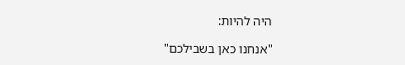היה להיות:

"אנחנו כאן בשבילכם"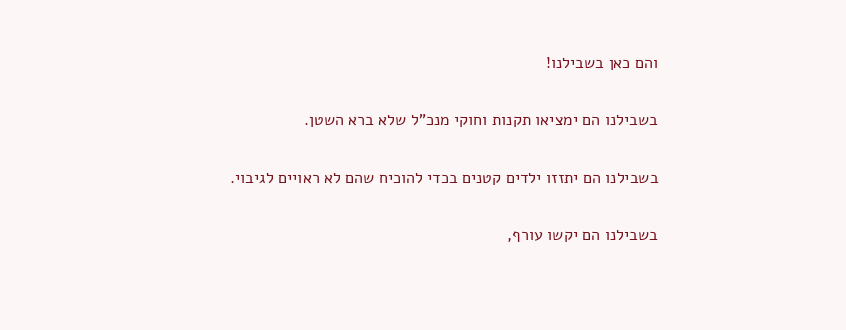והם כאן בשבילנו!

בשבילנו הם ימציאו תקנות וחוקי מנכ"ל שלא ברא השטן.

בשבילנו הם יתזזו ילדים קטנים בכדי להוכיח שהם לא ראויים לגיבוי.

בשבילנו הם יקשו עורף,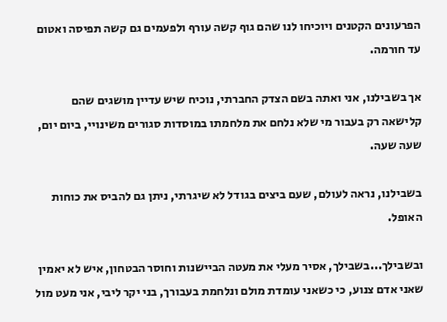הפרעונים הקטנים ויוכיחו לנו שהם גוף קשה עורף ולפעמים גם קשה תפיסה ואטום עד חורמה.

אך בשבילנו, אני ואתה בשם הצדק החברתי, נוכיח שיש עדיין מושגים שהם קלישאה רק בעבור מי שלא נלחם את מלחמתו במוסדות סגורים משינויי, ביום יום, שעה שעה.

בשבילנו, נראה לעולם, שעם ביצים בגודל לא שיגרתי, ניתן גם להביס את כוחות האופל.

ובשבילך...בשבילך, אסיר מעלי את מעטה הביישנות וחוסר הבטחון, איש לא יאמין שאני אדם צנוע, כי כשאני עומדת מולם ונלחמת בעבורך, בני יקר ליבי, אני מעט מול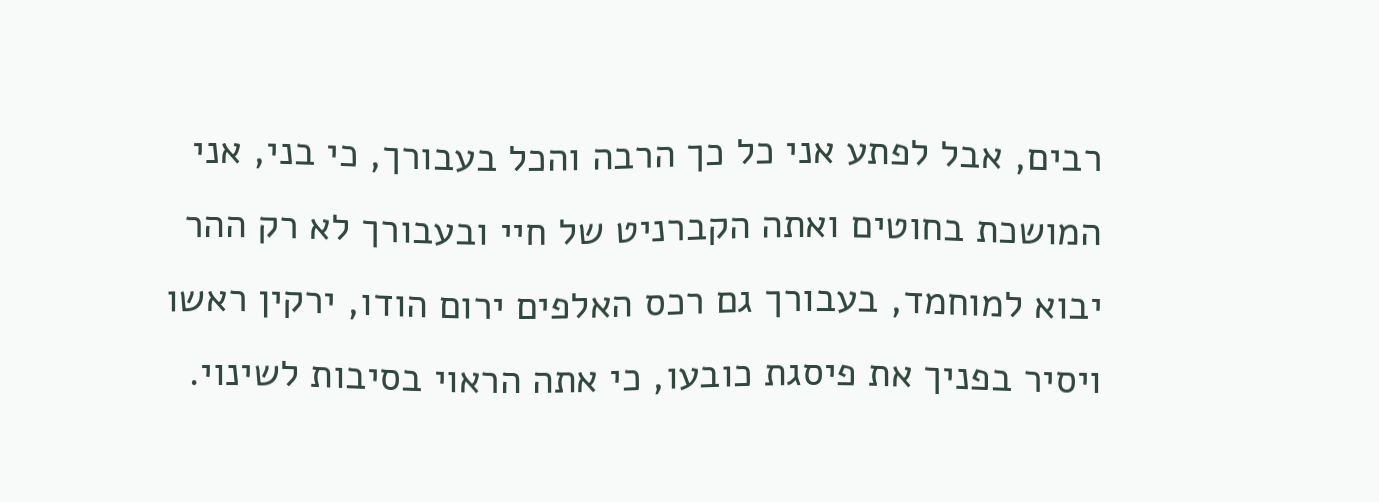רבים, אבל לפתע אני כל כך הרבה והכל בעבורך, כי בני, אני המושכת בחוטים ואתה הקברניט של חיי ובעבורך לא רק ההר יבוא למוחמד, בעבורך גם רכס האלפים ירום הודו, ירקין ראשו ויסיר בפניך את פיסגת כובעו, כי אתה הראוי בסיבות לשינוי.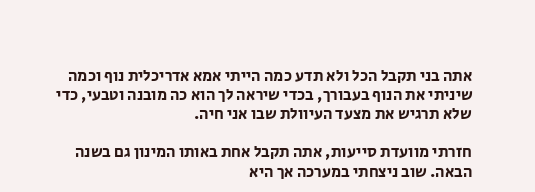אתה בני תקבל הכל ולא תדע כמה הייתי אמא אדריכלית נוף וכמה שיניתי את הנוף בעבורך, בכדי שיראה לך הוא כה מובנה וטבעי, כדי שלא תרגיש את מצעד העיוולת שבו אני חיה.

חזרתי מוועדת סייעות, אתה תקבל אחת באותו המינון גם בשנה הבאה. שוב ניצחתי במערכה אך היא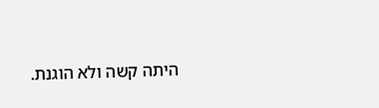היתה קשה ולא הוגנת.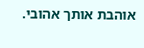אוהבת אותך אהובי.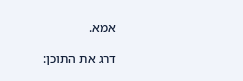אמא.

דרג את התוכן: